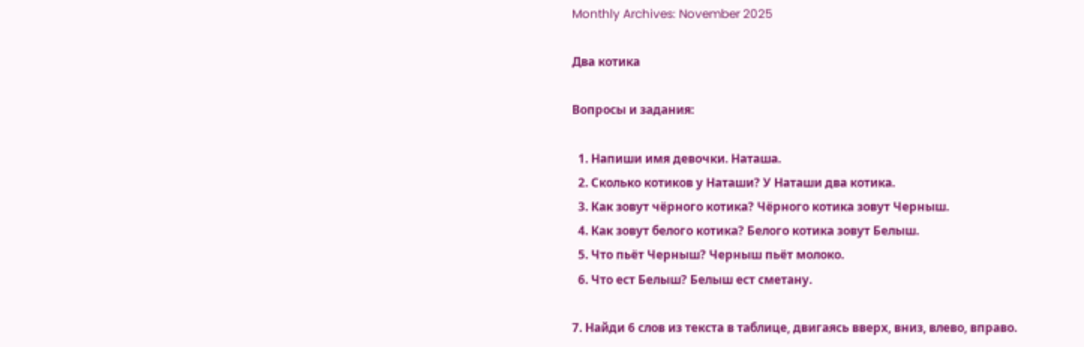Monthly Archives: November 2025

Два котика

Вопросы и задания:

  1. Напиши имя девочки. Наташа.
  2. Сколько котиков у Наташи? У Наташи два котика.
  3. Как зовут чёрного котика? Чёрного котика зовут Черныш.
  4. Как зовут белого котика? Белого котика зовут Белыш.
  5. Что пьёт Черныш? Черныш пьёт молоко.
  6. Что ест Белыш? Белыш ест сметану.

7. Найди 6 слов из текста в таблице, двигаясь вверх, вниз, влево, вправо.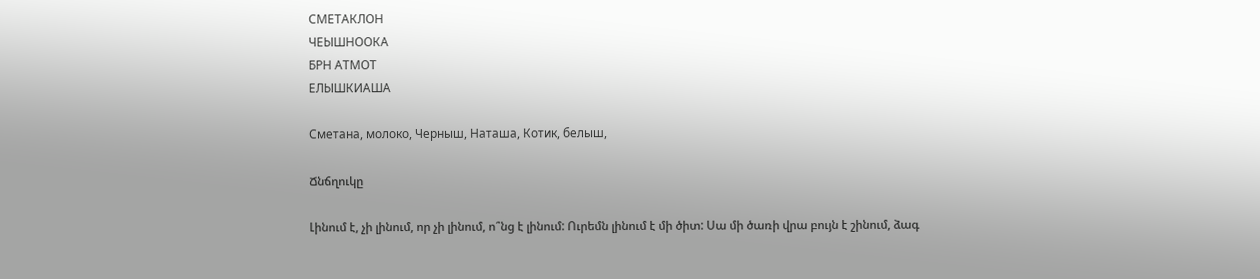СМЕТАКЛОН
ЧЕЫШНООКА
БРН АТМОТ
ЕЛЫШКИАША

Сметана, молоко, Черныш, Наташа, Котик, белыш,

Ճնճղուկը

Լինում է, չի լինում, որ չի լինում, ո՞նց է լինում: Ուրեմն լինում է մի ծիտ: Սա մի ծառի վրա բույն է շինում, ձագ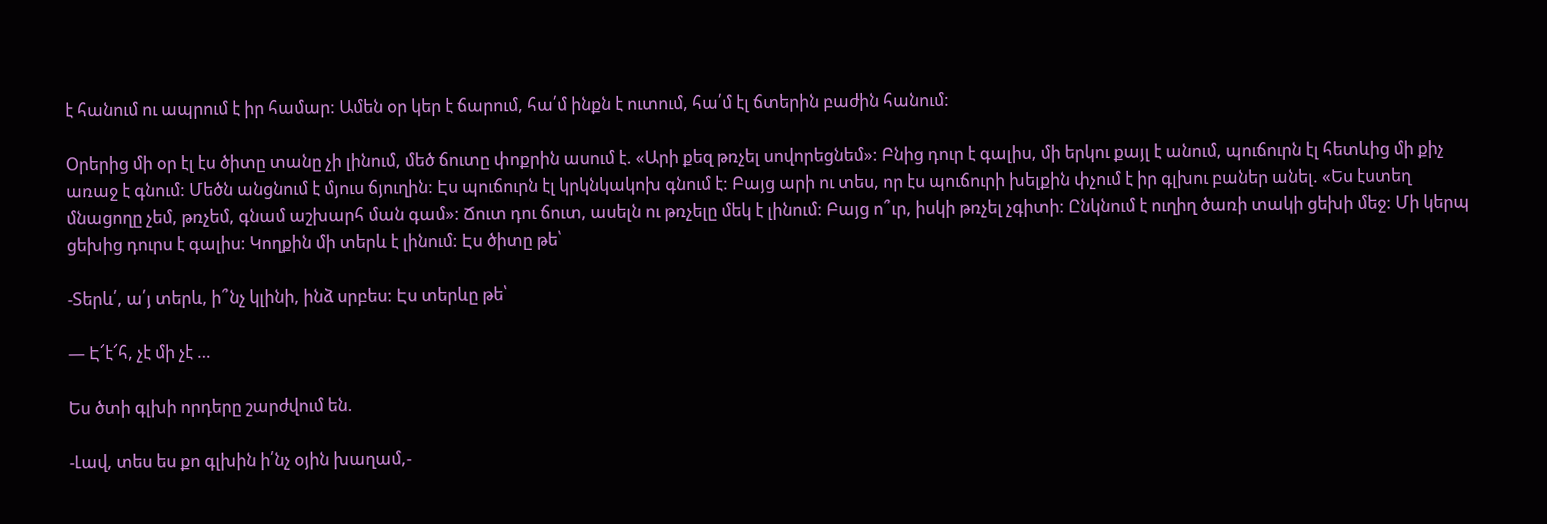է հանում ու ապրում է իր համար: Ամեն օր կեր է ճարում, հա՛մ ինքն է ուտում, հա՛մ էլ ճտերին բաժին հանում:

Օրերից մի օր էլ էս ծիտը տանը չի լինում, մեծ ճուտը փոքրին ասում է. «Արի քեզ թռչել սովորեցնեմ»: Բնից դուր է գալիս, մի երկու քայլ է անում, պուճուրն էլ հետևից մի քիչ առաջ է գնում: Մեծն անցնում է մյուս ճյուղին: Էս պուճուրն էլ կրկնկակոխ գնում է: Բայց արի ու տես, որ էս պուճուրի խելքին փչում է իր գլխու բաներ անել. «Ես էստեղ մնացողը չեմ, թռչեմ, գնամ աշխարհ ման գամ»: Ճուտ դու ճուտ, ասելն ու թռչելը մեկ է լինում: Բայց ո՞ւր, իսկի թռչել չգիտի: Ընկնում է ուղիղ ծառի տակի ցեխի մեջ: Մի կերպ ցեխից դուրս է գալիս: Կողքին մի տերև է լինում: Էս ծիտը թե՝

-Տերև՛, ա՛յ տերև, ի՞նչ կլինի, ինձ սրբես: Էս տերևը թե՝

— Է՜է՜հ, չէ մի չէ …

Ես ծտի գլխի որդերը շարժվում են.

-Լավ, տես ես քո գլխին ի՛նչ օյին խաղամ,-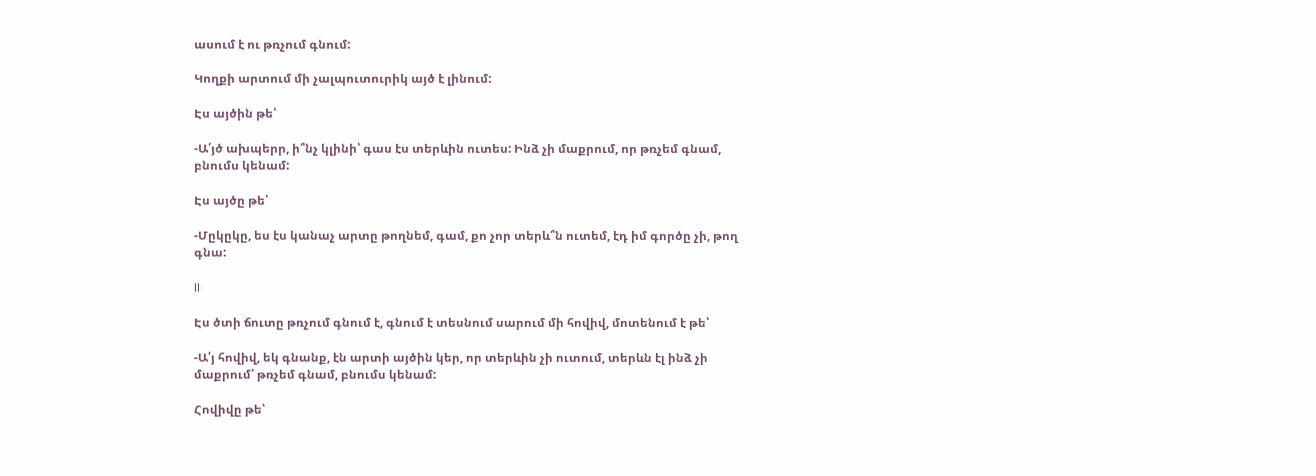ասում է ու թռչում գնում:

Կողքի արտում մի չալպուտուրիկ այծ է լինում:

Էս այծին թե՝

-Ա՛յծ ախպերր, ի՞նչ կլինի՝ գաս էս տերևին ուտես: Ինձ չի մաքրում, որ թռչեմ գնամ, բնումս կենամ:

Էս այծը թե՝

-Մըկըկը, ես էս կանաչ արտը թողնեմ, գամ, քո չոր տերև՞ն ուտեմ, էդ իմ գործը չի, թող գնա:

II

Էս ծտի ճուտը թռչում գնում է, գնում է տեսնում սարում մի հովիվ, մոտենում է թե՝

-Ա՛յ հովիվ, եկ գնանք, էն արտի այծին կեր, որ տերևին չի ուտում, տերևն էլ ինձ չի մաքրում՝ թռչեմ գնամ, բնումս կենամ:

Հովիվը թե՝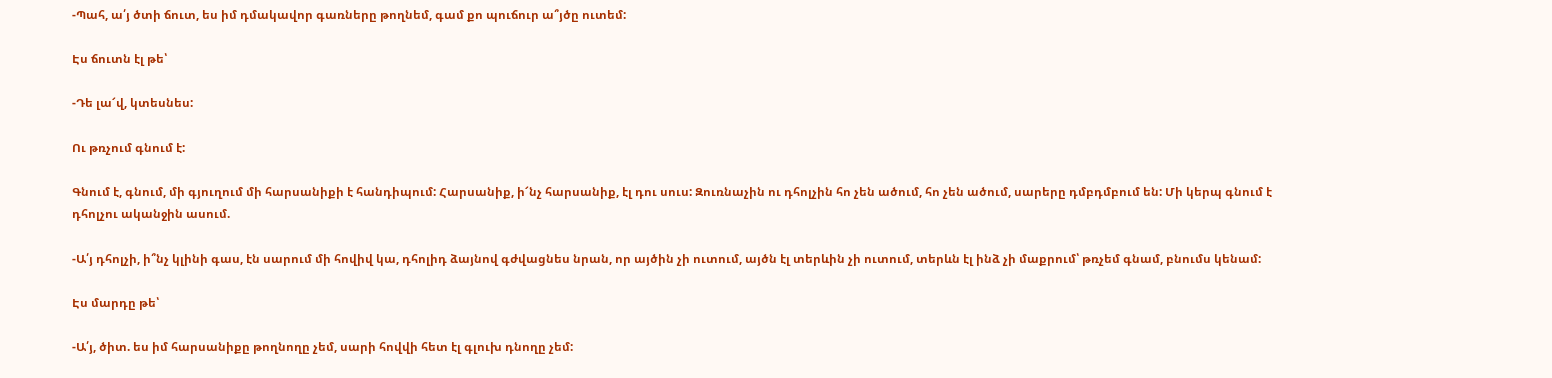-Պահ, ա՛յ ծտի ճուտ, ես իմ դմակավոր գառները թողնեմ, գամ քո պուճուր ա՞յծը ուտեմ:

Էս ճուտն էլ թե՝

-Դե լա՜վ, կտեսնես:

Ու թռչում գնում է:

Գնում է, գնում, մի գյուղում մի հարսանիքի է հանդիպում: Հարսանիք, ի՜նչ հարսանիք, էլ դու սուս: Զուռնաչին ու դհոլչին հո չեն ածում, հո չեն ածում, սարերը դմբդմբում են: Մի կերպ գնում է դհոլչու ականջին ասում.

-Ա՛յ դհոլչի, ի՞նչ կլինի գաս, էն սարում մի հովիվ կա, դհոլիդ ձայնով գժվացնես նրան, որ այծին չի ուտում, այծն էլ տերևին չի ուտում, տերևն էլ ինձ չի մաքրում՝ թռչեմ գնամ, բնումս կենամ:

Էս մարդը թե՝

-Ա՛յ, ծիտ. ես իմ հարսանիքը թողնողը չեմ, սարի հովվի հետ էլ գլուխ դնողը չեմ: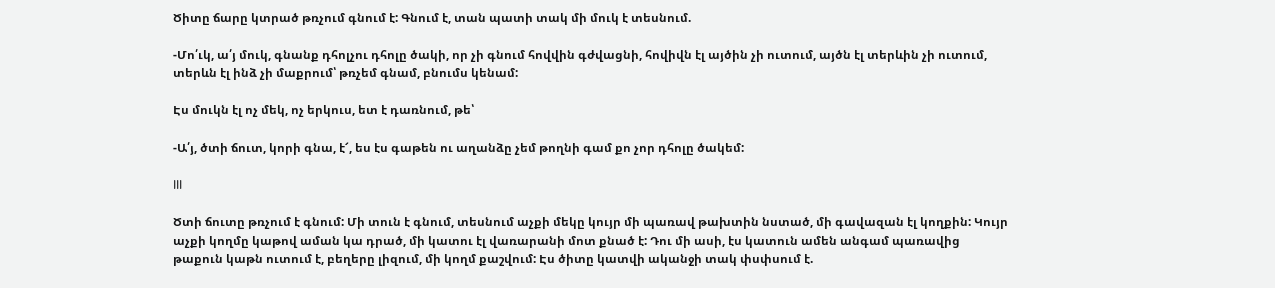Ծիտը ճարը կտրած թռչում գնում է: Գնում է, տան պատի տակ մի մուկ է տեսնում.

-Մո՛ւկ, ա՛յ մուկ, գնանք դհոլչու դհոլը ծակի, որ չի գնում հովվին գժվացնի, հովիվն էլ այծին չի ուտում, այծն էլ տերևին չի ուտում, տերևն էլ ինձ չի մաքրում՝ թռչեմ գնամ, բնումս կենամ:

Էս մուկն էլ ոչ մեկ, ոչ երկուս, ետ է դառնում, թե՝

-Ա՛յ, ծտի ճուտ, կորի գնա, է՜, ես էս գաթեն ու աղանձը չեմ թողնի գամ քո չոր դհոլը ծակեմ:

III

Ծտի ճուտը թռչում է գնում: Մի տուն է գնում, տեսնում աչքի մեկը կույր մի պառավ թախտին նստած, մի գավազան էլ կողքին: Կույր աչքի կողմը կաթով աման կա դրած, մի կատու էլ վառարանի մոտ քնած է: Դու մի ասի, էս կատուն ամեն անգամ պառավից թաքուն կաթն ուտում է, բեղերը լիզում, մի կողմ քաշվում: Էս ծիտը կատվի ականջի տակ փսփսում է.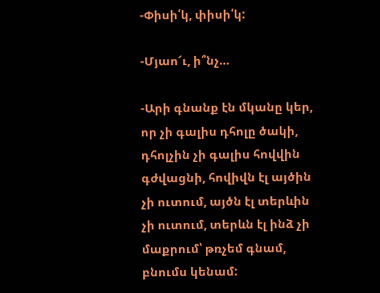-Փիսի՛կ, փիսի՛կ:

-Մյաո՜ւ, ի՞նչ…

-Արի գնանք էն մկանը կեր, որ չի գալիս դհոլը ծակի, դհոլչին չի գալիս հովվին գժվացնի, հովիվն էլ այծին չի ուտում, այծն էլ տերևին չի ուտում, տերևն էլ ինձ չի մաքրում՝ թռչեմ գնամ, բնումս կենամ: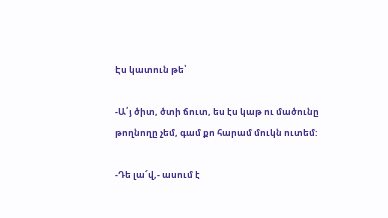Էս կատուն թե՝

-Ա՛յ ծիտ, ծտի ճուտ, ես էս կաթ ու մածունը թողնողը չեմ, գամ քո հարամ մուկն ուտեմ:

-Դե լա՜վ,- ասում է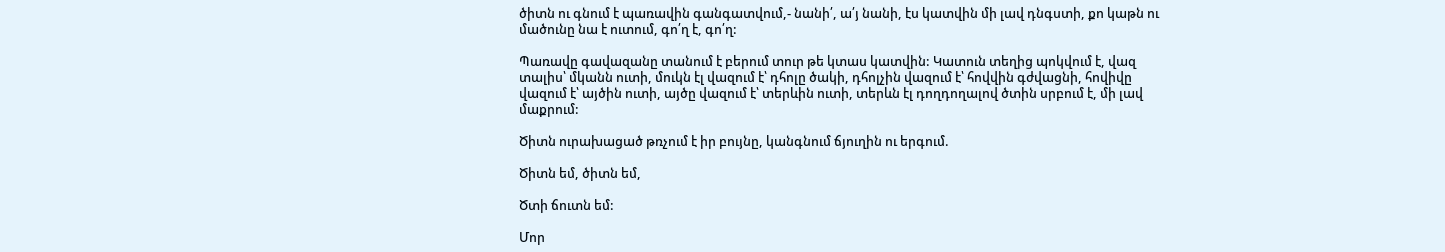ծիտն ու գնում է պառավին գանգատվում,- նանի՛, ա՛յ նանի, էս կատվին մի լավ դնգստի, քո կաթն ու մածունը նա է ուտում, գո՛ղ է, գո՛ղ:

Պառավը գավազանը տանում է բերում տուր թե կտաս կատվին: Կատուն տեղից պոկվում է, վազ տալիս՝ մկանն ուտի, մուկն էլ վազում է՝ դհոլը ծակի, դհոլչին վազում է՝ հովվին գժվացնի, հովիվը վազում է՝ այծին ուտի, այծը վազում է՝ տերևին ուտի, տերևն էլ դողդողալով ծտին սրբում է, մի լավ մաքրում:

Ծիտն ուրախացած թռչում է իր բույնը, կանգնում ճյուղին ու երգում.

Ծիտն եմ, ծիտն եմ,

Ծտի ճուտն եմ:

Մոր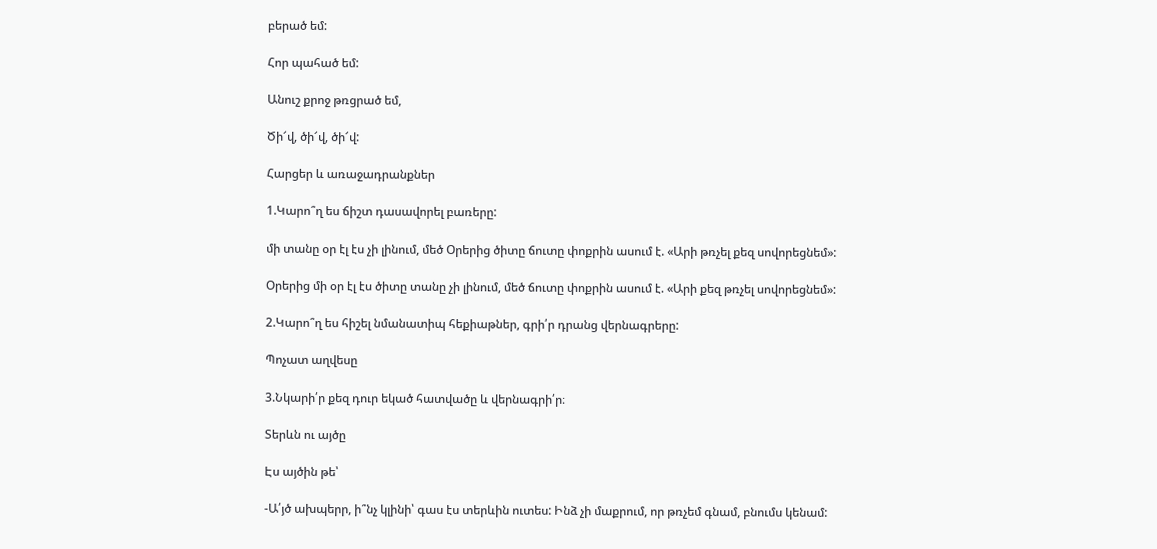բերած եմ:

Հոր պահած եմ:

Անուշ քրոջ թռցրած եմ,

Ծի՜վ, ծի՜վ, ծի՜վ:

Հարցեր և առաջադրանքներ

1.Կարո՞ղ ես ճիշտ դասավորել բառերը:

մի տանը օր էլ էս չի լինում, մեծ Օրերից ծիտը ճուտը փոքրին ասում է. «Արի թռչել քեզ սովորեցնեմ»:

Օրերից մի օր էլ էս ծիտը տանը չի լինում, մեծ ճուտը փոքրին ասում է. «Արի քեզ թռչել սովորեցնեմ»:

2.Կարո՞ղ ես հիշել նմանատիպ հեքիաթներ, գրի՛ր դրանց վերնագրերը:

Պոչատ աղվեսը

3.Նկարի՛ր քեզ դուր եկած հատվածը և վերնագրի՛ր։

Տերևն ու այծը

Էս այծին թե՝

-Ա՛յծ ախպերր, ի՞նչ կլինի՝ գաս էս տերևին ուտես: Ինձ չի մաքրում, որ թռչեմ գնամ, բնումս կենամ: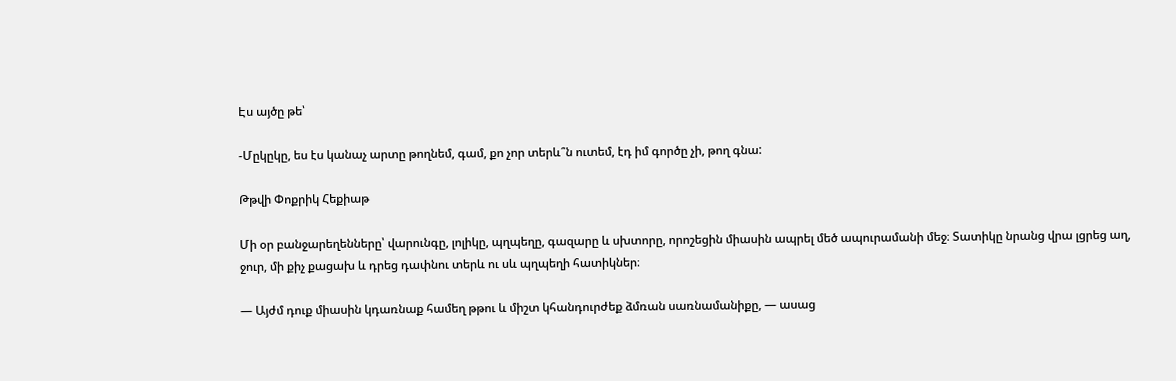Էս այծը թե՝

-Մըկըկը, ես էս կանաչ արտը թողնեմ, գամ, քո չոր տերև՞ն ուտեմ, էդ իմ գործը չի, թող գնա:

Թթվի Փոքրիկ Հեքիաթ

Մի օր բանջարեղենները՝ վարունգը, լոլիկը, պղպեղը, գազարը և սխտորը, որոշեցին միասին ապրել մեծ ապուրամանի մեջ։ Տատիկը նրանց վրա լցրեց աղ, ջուր, մի քիչ քացախ և դրեց դափնու տերև ու սև պղպեղի հատիկներ։

— Այժմ դուք միասին կդառնաք համեղ թթու և միշտ կհանդուրժեք ձմռան սառնամանիքը, — ասաց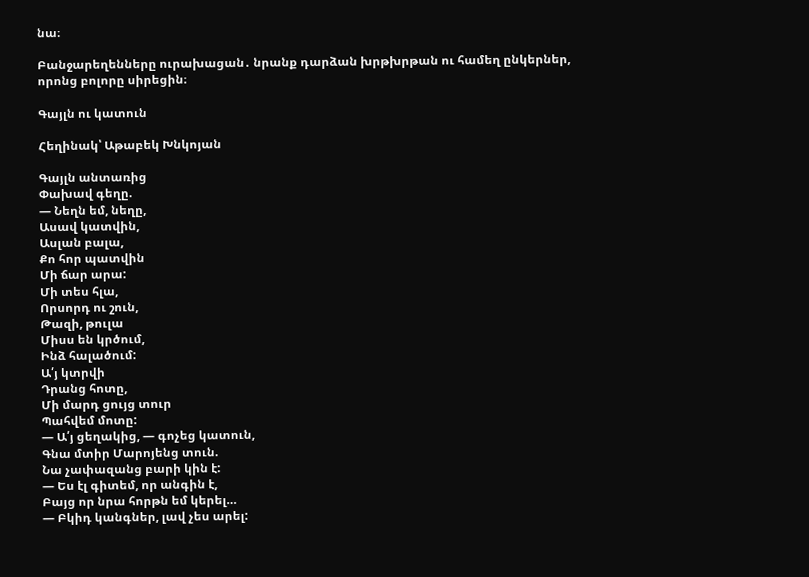նա։

Բանջարեղենները ուրախացան․ նրանք դարձան խրթխրթան ու համեղ ընկերներ, որոնց բոլորը սիրեցին։

Գայլն ու կատուն

Հեղինակ՝ Աթաբեկ Խնկոյան

Գայլն անտառից
Փախավ գեղը.
— Նեղն եմ, նեղը,
Ասավ կատվին,
Ասլան բալա,
Քո հոր պատվին
Մի ճար արա:
Մի տես հլա,
Որսորդ ու շուն,
Թազի, թուլա
Միսս են կրծում,
Ինձ հալածում:
Ա՛յ կտրվի
Դրանց հոտը,
Մի մարդ ցույց տուր
Պահվեմ մոտը:
— Ա՛յ ցեղակից, — գոչեց կատուն,
Գնա մտիր Մարոյենց տուն.
Նա չափազանց բարի կին է:
— Ես էլ գիտեմ, որ անգին է,
Բայց որ նրա հորթն եմ կերել…
— Բկիդ կանգներ, լավ չես արել: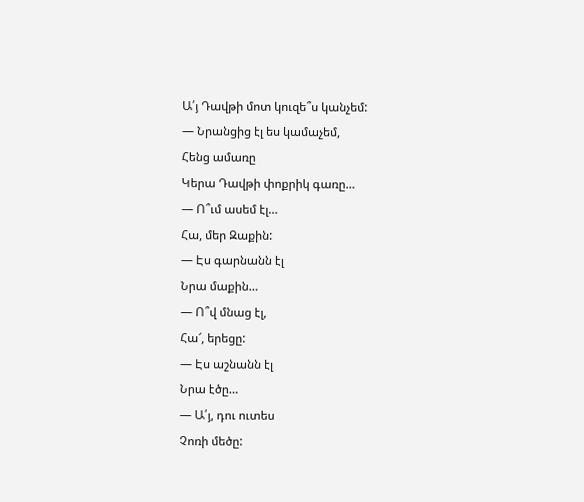Ա՛յ Դավթի մոտ կուզե՞ս կանչեմ:
— Նրանցից էլ ես կամաչեմ,
Հենց ամառը
Կերա Դավթի փոքրիկ գառը…
— Ո՞ւմ ասեմ էլ…
Հա, մեր Զաքին:
— Էս գարնանն էլ
Նրա մաքին…
— Ո՞վ մնաց էլ,
Հա՜, երեցը:
— Էս աշնանն էլ
Նրա էծը…
— Ա՛յ, դու ուտես
Չոռի մեծը: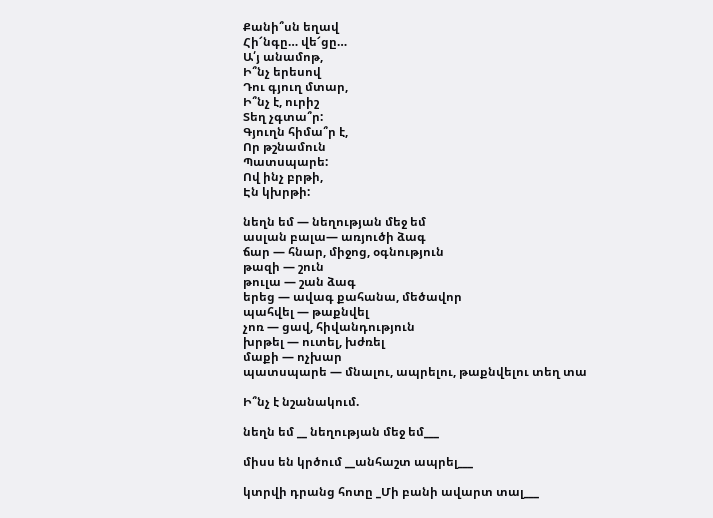Քանի՞սն եղավ
Հի՜նգը… վե՜ցը…
Ա՛յ անամոթ,
Ի՞նչ երեսով
Դու գյուղ մտար,
Ի՞նչ է, ուրիշ
Տեղ չգտա՞ր:
Գյուղն հիմա՞ր է,
Որ թշնամուն
Պատսպարե:
Ով ինչ բրթի,
Էն կխրթի:

նեղն եմ — նեղության մեջ եմ
ասլան բալա— առյուծի ձագ
ճար — հնար, միջոց, օգնություն
թազի — շուն
թուլա — շան ձագ
երեց — ավագ քահանա, մեծավոր
պահվել — թաքնվել
չոռ — ցավ, հիվանդություն
խրթել — ուտել, խժռել
մաքի — ոչխար
պատսպարե — մնալու, ապրելու, թաքնվելու տեղ տա

Ի՞նչ է նշանակում.

նեղն եմ __ նեղության մեջ եմ___

միսս են կրծում __անհաշտ ապրել___

կտրվի դրանց հոտը _Մի բանի ավարտ տալ___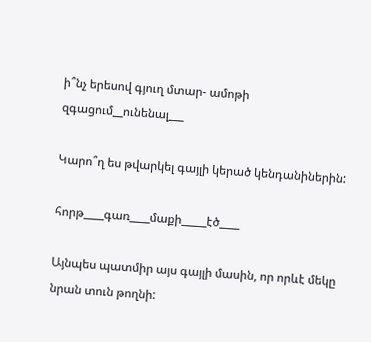ի՞նչ երեսով գյուղ մտար- ամոթի զգացում__ունենալ___

Կարո՞ղ ես թվարկել գայլի կերած կենդանիներին:

հորթ____գառ____մաքի_____էծ____

Այնպես պատմիր այս գայլի մասին, որ որևէ մեկը նրան տուն թողնի: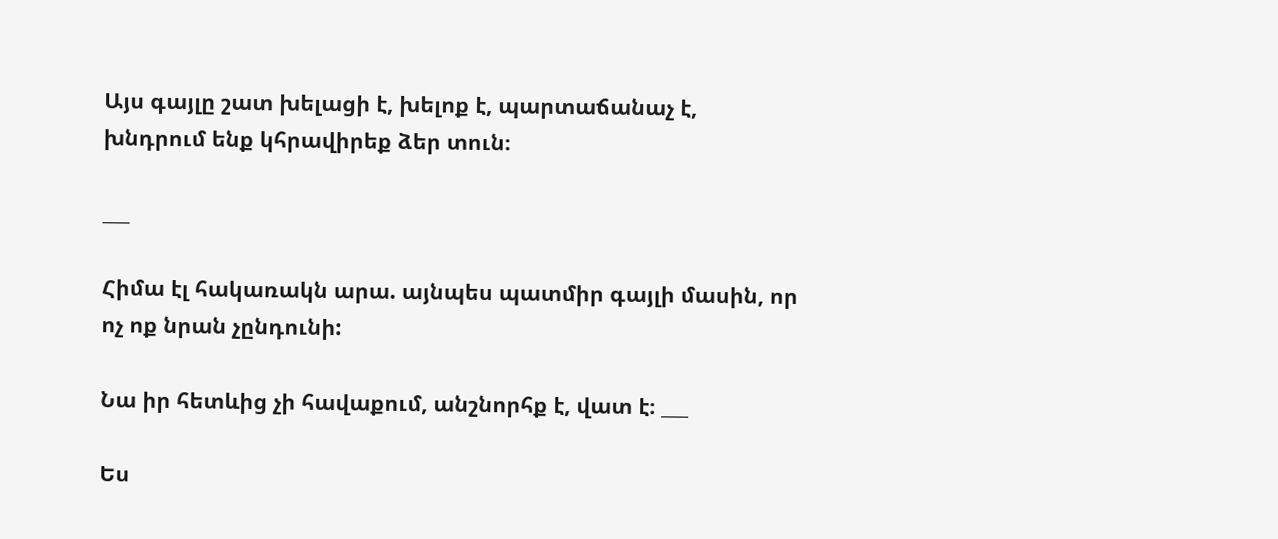Այս գայլը շատ խելացի է, խելոք է, պարտաճանաչ է, խնդրում ենք կհրավիրեք ձեր տուն։

___

Հիմա էլ հակառակն արա. այնպես պատմիր գայլի մասին, որ ոչ ոք նրան չընդունի:

Նա իր հետևից չի հավաքում, անշնորհք է, վատ է։ ___

Ես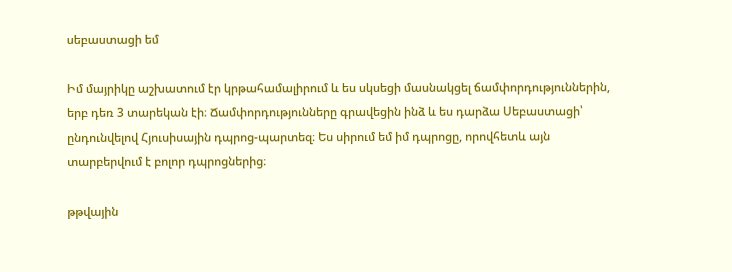սեբաստացի եմ

Իմ մայրիկը աշխատում էր կրթահամալիրում և ես սկսեցի մասնակցել ճամփորդություններին, երբ դեռ 3 տարեկան էի։ Ճամփորդությունները գրավեցին ինձ և ես դարձա Սեբաստացի՝ ընդունվելով Հյուսիսային դպրոց-պարտեզ։ Ես սիրում եմ իմ դպրոցը, որովհետև այն տարբերվում է բոլոր դպրոցներից։

թթվային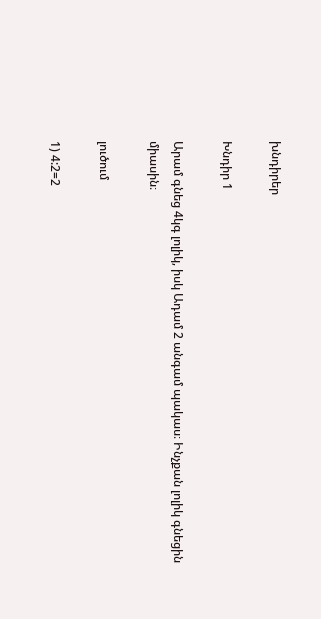խնդիրեր

Խնդիր 1

Արամ գնեց 4կգ լոլիկ, իսկ Ադամ 2 անգամ պակաս։ Ինչքան լոլիկ գնեցին միասին։

լուծում

1) 4:2=2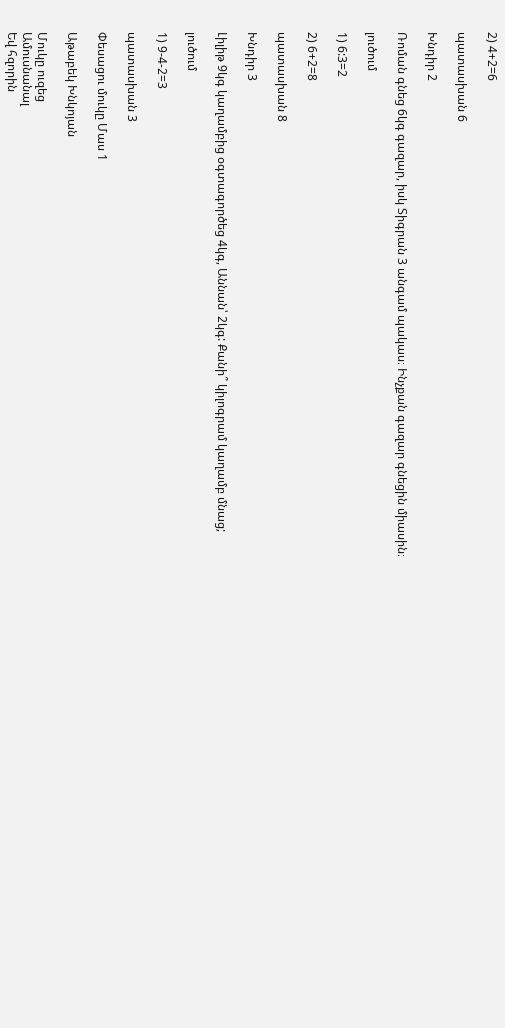2) 4+2=6

պատասխան 6

Խնդիր 2

Ռոման գնեց 6կգ գազար, իսկ Տիգրան 3 անգամ պակաս։ Ինչքան գազար գնեցին միասին։

լուծում

1) 6:3=2

2) 6+2=8

պատասխան 8

Խնդիր 3

Լիլիթ 9կգ կաղամբից օգտագործեց 4կգ, Աննան՝ 2կգ: Քանի՞ կիլոգրամ կաղամբ մնաց;

լուծում

1) 9-4-2=3

պատասխան 3

Փեսացու մուկը Մաս 1

Աթաբեկ Խնկոյան

Մուկը ուզեց
Ամուսնանալ
Եվ հզորին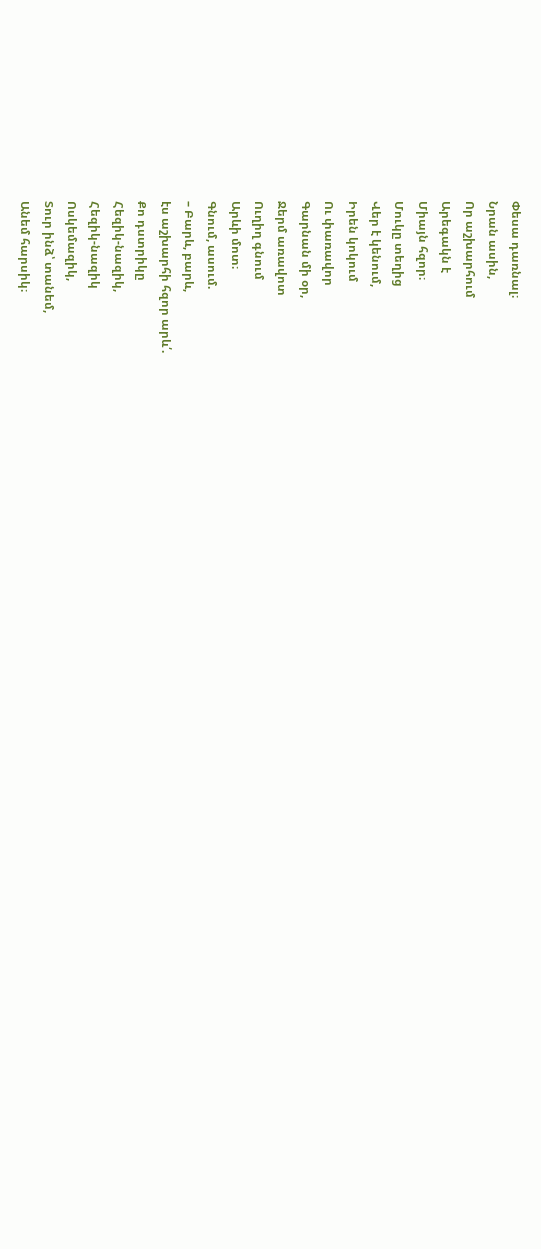Փեսա դառնալ։
Նրան ասին,
Որ աշխարհում
Արեգակն է
Միայն հզոր։
Մուկը տեղից
Վեր է կենում,
Իրեն կոկում
Ու փառավոր
Գարնան մի օր,
Ջերմ առավոտ
Ուղիղ գնում
Արևի մոտ։
Գնում, ասում.
– Բարև, բարև,
էս աշխարհի հզոր արև՛.
Քո դստրիկը
Հեզիկ-նազիկ,
Հեզիկ-նազիկ
Ոսկեմազիկ,
Տուր ինձ՝ տանեմ,
Անեմ հարսիկ։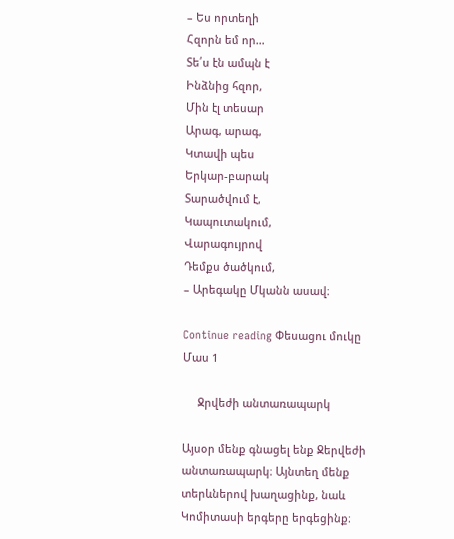– Ես որտեղի
Հզորն եմ որ…
Տե՛ս էն ամպն է
Ինձնից հզոր,
Մին էլ տեսար
Արագ, արագ,
Կտավի պես
Երկար-բարակ
Տարածվում է,
Կապուտակում,
Վարագույրով
Դեմքս ծածկում,
– Արեգակը Մկանն ասավ։

Continue reading Փեսացու մուկը Մաս 1

     Ջրվեժի անտառապարկ

Այսօր մենք գնացել ենք Ջերվեժի անտառապարկ։ Այնտեղ մենք տերևներով խաղացինք, նաև Կոմիտասի երգերը երգեցինք։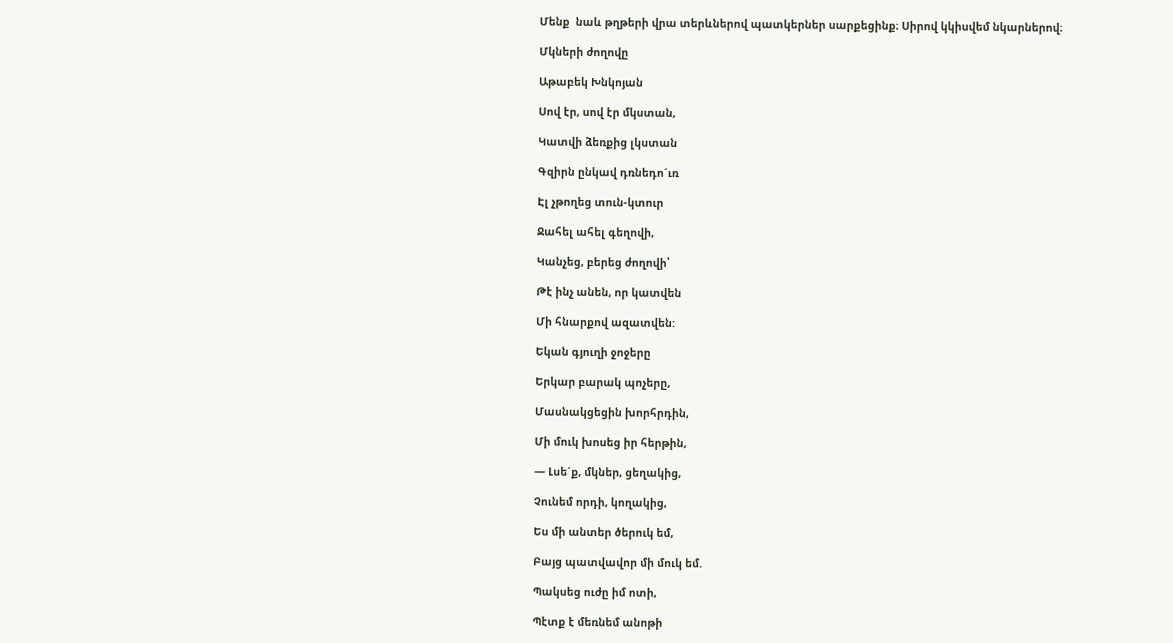Մենք  նաև թղթերի վրա տերևներով պատկերներ սարքեցինք։ Սիրով կկիսվեմ նկարներով։

Մկների ժողովը

Աթաբեկ Խնկոյան

Սով էր, սով էր մկստան,

Կատվի ձեռքից լկստան

Գզիրն ընկավ դռնեդո´ւռ

Էլ չթողեց տուն-կտուր

Ջահել ահել գեղովի,

Կանչեց, բերեց ժողովի՝

Թէ ինչ անեն, որ կատվեն

Մի հնարքով ազատվեն:

Եկան գյուղի ջոջերը

Երկար բարակ պոչերը,

Մասնակցեցին խորհրդին,

Մի մուկ խոսեց իր հերթին,

― Լսե´ք, մկներ, ցեղակից,

Չունեմ որդի, կողակից,

Ես մի անտեր ծերուկ եմ,

Բայց պատվավոր մի մուկ եմ.

Պակսեց ուժը իմ ոտի,

Պէտք է մեռնեմ անոթի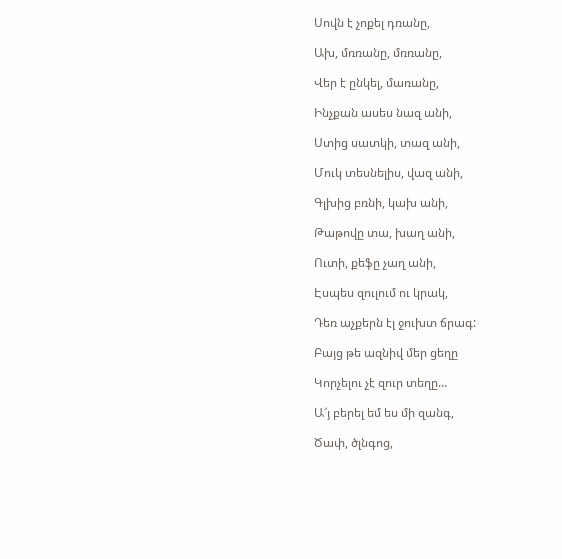Սովն է չոքել դռանը,

Ախ, մռռանը, մռռանը,

Վեր է ընկել, մառանը,

Ինչքան ասես նազ անի,

Ստից սատկի, տազ անի,

Մուկ տեսնելիս, վազ անի,

Գլխից բռնի, կախ անի,

Թաթովը տա, խաղ անի,

Ուտի, քեֆը չաղ անի,

Էսպես զուլում ու կրակ,

Դեռ աչքերն էլ ջուխտ ճրագ:

Բայց թե ազնիվ մեր ցեղը

Կորչելու չէ զուր տեղը…

Ա՜յ բերել եմ ես մի զանգ,

Ծափ, ծլնգոց,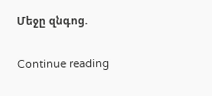Մեջը զնգոց.

Continue reading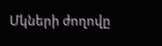Մկների ժողովը